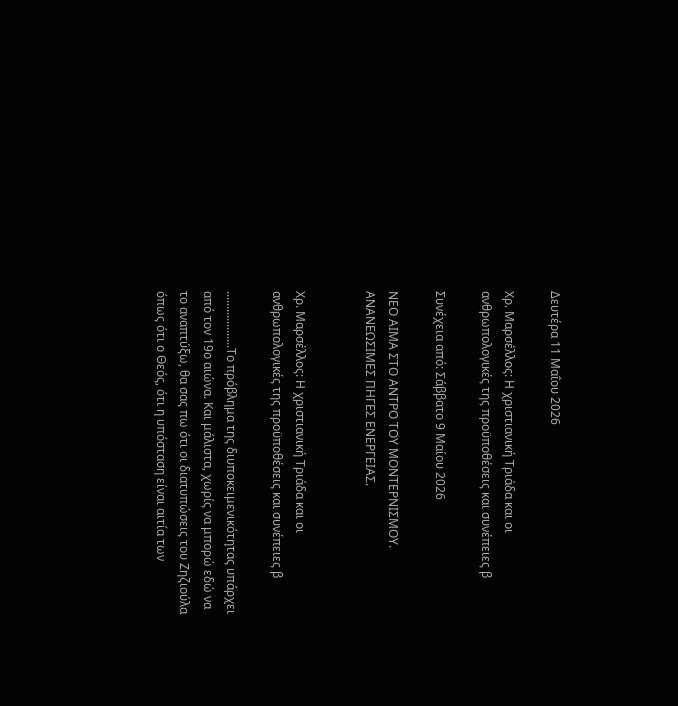Δευτέρα 11 Μαΐου 2026

Χρ. Μαρσέλλος: Η χριστιανική Τριάδα και οι ανθρωπολογικές της προϋποθέσεις και συνέπειες β

Συνέχεια από: Σάββατο 9 Μαίου 2026

ΝΕΟ ΑΙΜΑ ΣΤΟ ΑΝΤΡΟ ΤΟΥ ΜΟΝΤΕΡΝΙΣΜΟΥ. ΑΝΑΝΕΩΣΙΜΕΣ ΠΗΓΕΣ ΕΝΕΡΓΕΙΑΣ.


Χρ. Μαρσέλλος: Η χριστιανική Τριάδα και οι ανθρωπολογικές της προϋποθέσεις και συνέπειες β

...................Το πρόβλημα της διυποκειμενικότητας υπάρχει από τον 19ο αιώνα. Και μάλιστα, χωρίς να μπορώ εδώ να το αναπτύξω, θα σας πω ότι οι διατυπώσεις του Ζηζιούλα όπως ότι ο Θεός, ότι η υπόσταση είναι αιτία των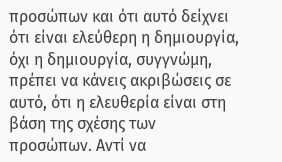προσώπων και ότι αυτό δείχνει ότι είναι ελεύθερη η δημιουργία, όχι η δημιουργία, συγγνώμη, πρέπει να κάνεις ακριβώσεις σε αυτό, ότι η ελευθερία είναι στη βάση της σχέσης των προσώπων. Αντί να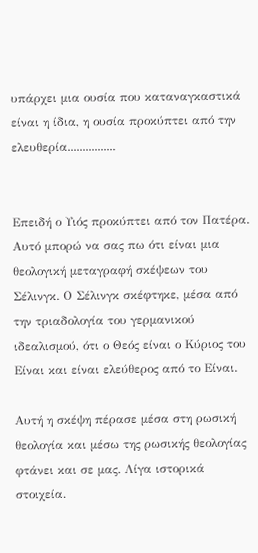υπάρχει μια ουσία που καταναγκαστικά είναι η ίδια, η ουσία προκύπτει από την ελευθερία................


Επειδή ο Υιός προκύπτει από τον Πατέρα. Αυτό μπορώ να σας πω ότι είναι μια θεολογική μεταγραφή σκέψεων του Σέλινγκ. Ο Σέλινγκ σκέφτηκε, μέσα από την τριαδολογία του γερμανικού ιδεαλισμού, ότι ο Θεός είναι ο Κύριος του Είναι και είναι ελεύθερος από το Είναι.

Αυτή η σκέψη πέρασε μέσα στη ρωσική θεολογία και μέσω της ρωσικής θεολογίας φτάνει και σε μας. Λίγα ιστορικά στοιχεία.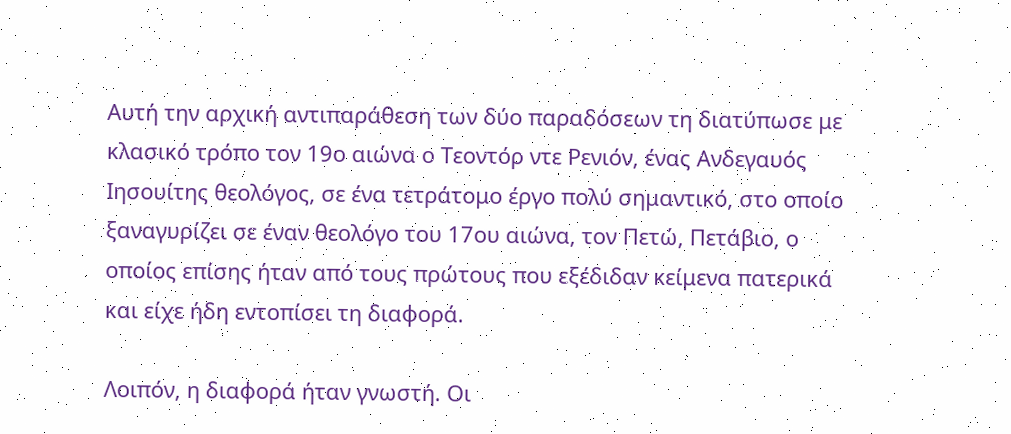Αυτή την αρχική αντιπαράθεση των δύο παραδόσεων τη διατύπωσε με κλασικό τρόπο τον 19ο αιώνα ο Τεοντόρ ντε Ρενιόν, ένας Ανδεγαυός Ιησουίτης θεολόγος, σε ένα τετράτομο έργο πολύ σημαντικό, στο οποίο ξαναγυρίζει σε έναν θεολόγο του 17ου αιώνα, τον Πετώ, Πετάβιο, ο οποίος επίσης ήταν από τους πρώτους που εξέδιδαν κείμενα πατερικά και είχε ήδη εντοπίσει τη διαφορά.

Λοιπόν, η διαφορά ήταν γνωστή. Οι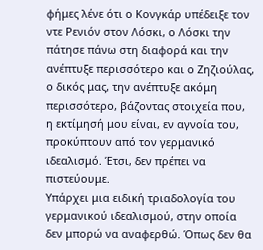φήμες λένε ότι ο Κονγκάρ υπέδειξε τον ντε Ρενιόν στον Λόσκι, ο Λόσκι την πάτησε πάνω στη διαφορά και την ανέπτυξε περισσότερο και ο Ζηζιούλας, ο δικός μας, την ανέπτυξε ακόμη περισσότερο, βάζοντας στοιχεία που, η εκτίμησή μου είναι, εν αγνοία του, προκύπτουν από τον γερμανικό ιδεαλισμό. Έτσι, δεν πρέπει να πιστεύουμε.
Υπάρχει μια ειδική τριαδολογία του γερμανικού ιδεαλισμού, στην οποία δεν μπορώ να αναφερθώ. Όπως δεν θα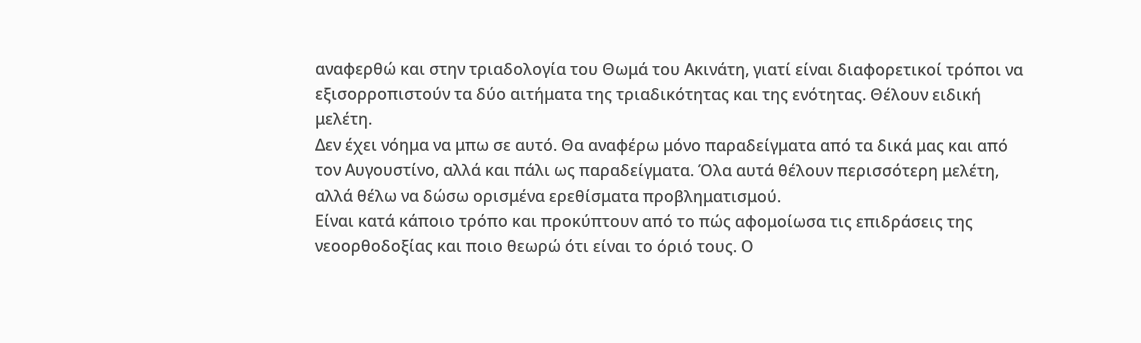αναφερθώ και στην τριαδολογία του Θωμά του Ακινάτη, γιατί είναι διαφορετικοί τρόποι να εξισορροπιστούν τα δύο αιτήματα της τριαδικότητας και της ενότητας. Θέλουν ειδική μελέτη.
Δεν έχει νόημα να μπω σε αυτό. Θα αναφέρω μόνο παραδείγματα από τα δικά μας και από τον Αυγουστίνο, αλλά και πάλι ως παραδείγματα. Όλα αυτά θέλουν περισσότερη μελέτη, αλλά θέλω να δώσω ορισμένα ερεθίσματα προβληματισμού.
Είναι κατά κάποιο τρόπο και προκύπτουν από το πώς αφομοίωσα τις επιδράσεις της νεοορθοδοξίας και ποιο θεωρώ ότι είναι το όριό τους. Ο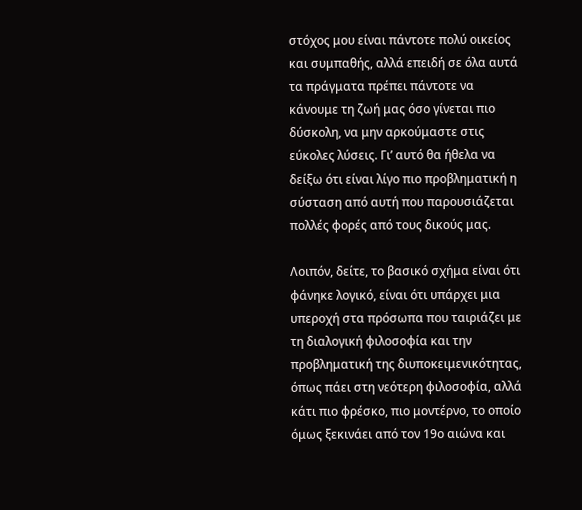στόχος μου είναι πάντοτε πολύ οικείος και συμπαθής, αλλά επειδή σε όλα αυτά τα πράγματα πρέπει πάντοτε να κάνουμε τη ζωή μας όσο γίνεται πιο δύσκολη, να μην αρκούμαστε στις εύκολες λύσεις. Γι’ αυτό θα ήθελα να δείξω ότι είναι λίγο πιο προβληματική η σύσταση από αυτή που παρουσιάζεται πολλές φορές από τους δικούς μας.

Λοιπόν, δείτε, το βασικό σχήμα είναι ότι φάνηκε λογικό, είναι ότι υπάρχει μια υπεροχή στα πρόσωπα που ταιριάζει με τη διαλογική φιλοσοφία και την προβληματική της διυποκειμενικότητας, όπως πάει στη νεότερη φιλοσοφία, αλλά κάτι πιο φρέσκο, πιο μοντέρνο, το οποίο όμως ξεκινάει από τον 19ο αιώνα και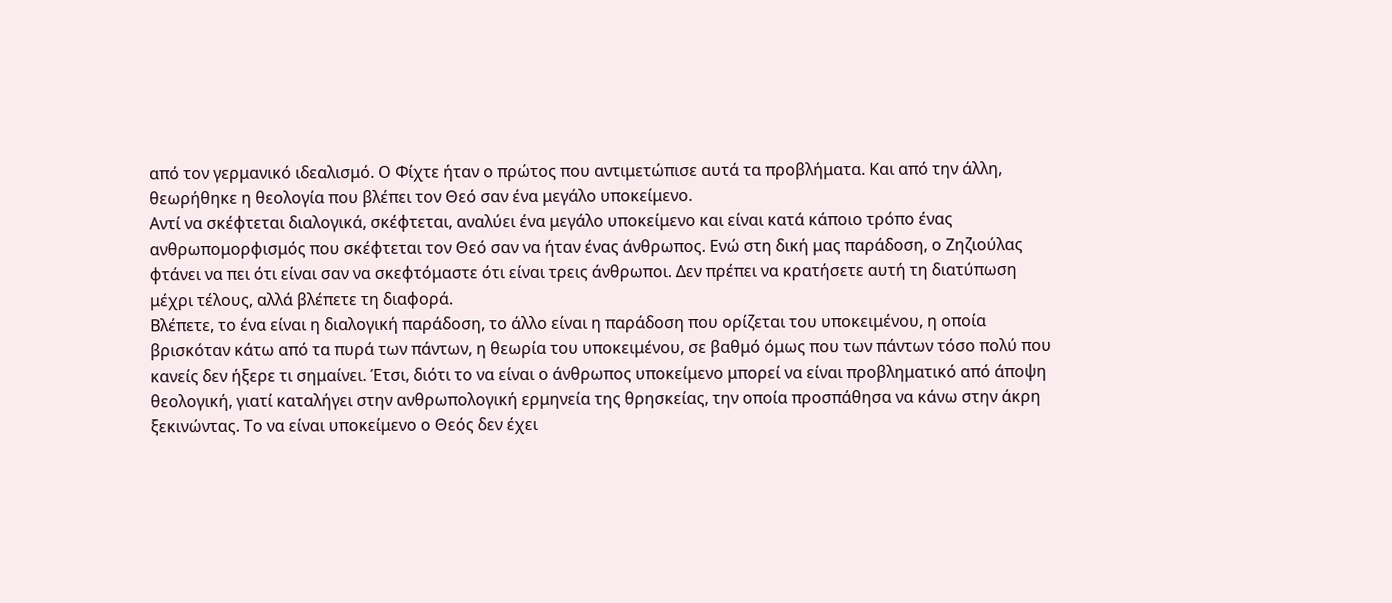από τον γερμανικό ιδεαλισμό. Ο Φίχτε ήταν ο πρώτος που αντιμετώπισε αυτά τα προβλήματα. Και από την άλλη, θεωρήθηκε η θεολογία που βλέπει τον Θεό σαν ένα μεγάλο υποκείμενο.
Αντί να σκέφτεται διαλογικά, σκέφτεται, αναλύει ένα μεγάλο υποκείμενο και είναι κατά κάποιο τρόπο ένας ανθρωπομορφισμός που σκέφτεται τον Θεό σαν να ήταν ένας άνθρωπος. Ενώ στη δική μας παράδοση, ο Ζηζιούλας φτάνει να πει ότι είναι σαν να σκεφτόμαστε ότι είναι τρεις άνθρωποι. Δεν πρέπει να κρατήσετε αυτή τη διατύπωση μέχρι τέλους, αλλά βλέπετε τη διαφορά.
Βλέπετε, το ένα είναι η διαλογική παράδοση, το άλλο είναι η παράδοση που ορίζεται του υποκειμένου, η οποία βρισκόταν κάτω από τα πυρά των πάντων, η θεωρία του υποκειμένου, σε βαθμό όμως που των πάντων τόσο πολύ που κανείς δεν ήξερε τι σημαίνει. Έτσι, διότι το να είναι ο άνθρωπος υποκείμενο μπορεί να είναι προβληματικό από άποψη θεολογική, γιατί καταλήγει στην ανθρωπολογική ερμηνεία της θρησκείας, την οποία προσπάθησα να κάνω στην άκρη ξεκινώντας. Το να είναι υποκείμενο ο Θεός δεν έχει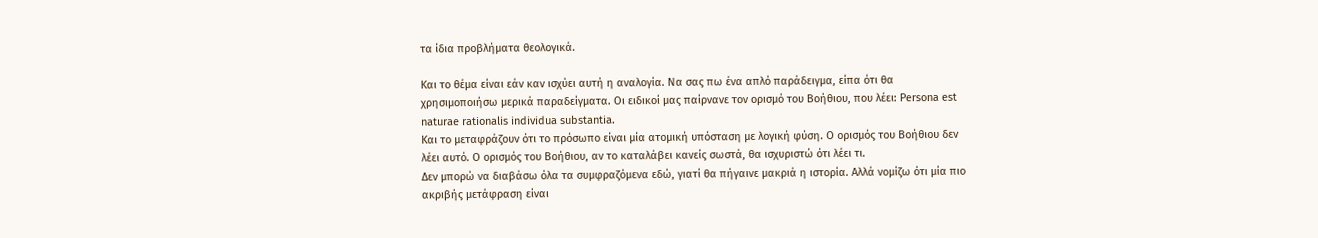τα ίδια προβλήματα θεολογικά.

Και το θέμα είναι εάν καν ισχύει αυτή η αναλογία. Να σας πω ένα απλό παράδειγμα, είπα ότι θα χρησιμοποιήσω μερικά παραδείγματα. Οι ειδικοί μας παίρνανε τον ορισμό του Βοήθιου, που λέει: Persona est naturae rationalis individua substantia.
Και το μεταφράζουν ότι το πρόσωπο είναι μία ατομική υπόσταση με λογική φύση. Ο ορισμός του Βοήθιου δεν λέει αυτό. Ο ορισμός του Βοήθιου, αν το καταλάβει κανείς σωστά, θα ισχυριστώ ότι λέει τι.
Δεν μπορώ να διαβάσω όλα τα συμφραζόμενα εδώ, γιατί θα πήγαινε μακριά η ιστορία. Αλλά νομίζω ότι μία πιο ακριβής μετάφραση είναι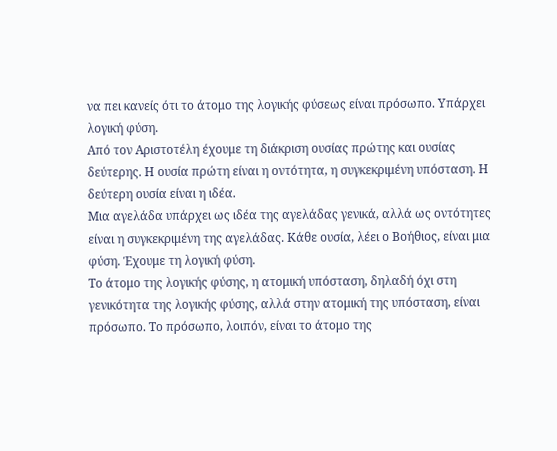να πει κανείς ότι το άτομο της λογικής φύσεως είναι πρόσωπο. Υπάρχει λογική φύση.
Από τον Αριστοτέλη έχουμε τη διάκριση ουσίας πρώτης και ουσίας δεύτερης. Η ουσία πρώτη είναι η οντότητα, η συγκεκριμένη υπόσταση. Η δεύτερη ουσία είναι η ιδέα.
Μια αγελάδα υπάρχει ως ιδέα της αγελάδας γενικά, αλλά ως οντότητες είναι η συγκεκριμένη της αγελάδας. Κάθε ουσία, λέει ο Βοήθιος, είναι μια φύση. Έχουμε τη λογική φύση.
Το άτομο της λογικής φύσης, η ατομική υπόσταση, δηλαδή όχι στη γενικότητα της λογικής φύσης, αλλά στην ατομική της υπόσταση, είναι πρόσωπο. Το πρόσωπο, λοιπόν, είναι το άτομο της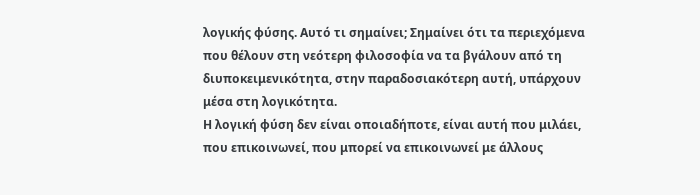λογικής φύσης. Αυτό τι σημαίνει; Σημαίνει ότι τα περιεχόμενα που θέλουν στη νεότερη φιλοσοφία να τα βγάλουν από τη διυποκειμενικότητα, στην παραδοσιακότερη αυτή, υπάρχουν μέσα στη λογικότητα.
Η λογική φύση δεν είναι οποιαδήποτε, είναι αυτή που μιλάει, που επικοινωνεί, που μπορεί να επικοινωνεί με άλλους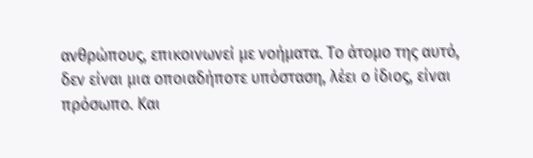ανθρώπους, επικοινωνεί με νοήματα. Το άτομο της αυτό, δεν είναι μια οποιαδήποτε υπόσταση, λέει ο ίδιος, είναι πρόσωπο. Και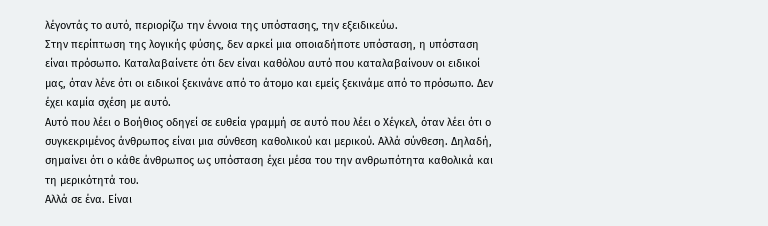λέγοντάς το αυτό, περιορίζω την έννοια της υπόστασης, την εξειδικεύω.
Στην περίπτωση της λογικής φύσης, δεν αρκεί μια οποιαδήποτε υπόσταση, η υπόσταση είναι πρόσωπο. Καταλαβαίνετε ότι δεν είναι καθόλου αυτό που καταλαβαίνουν οι ειδικοί μας, όταν λένε ότι οι ειδικοί ξεκινάνε από το άτομο και εμείς ξεκινάμε από το πρόσωπο. Δεν έχει καμία σχέση με αυτό.
Αυτό που λέει ο Βοήθιος οδηγεί σε ευθεία γραμμή σε αυτό που λέει ο Χέγκελ, όταν λέει ότι ο συγκεκριμένος άνθρωπος είναι μια σύνθεση καθολικού και μερικού. Αλλά σύνθεση. Δηλαδή, σημαίνει ότι ο κάθε άνθρωπος ως υπόσταση έχει μέσα του την ανθρωπότητα καθολικά και τη μερικότητά του.
Αλλά σε ένα. Είναι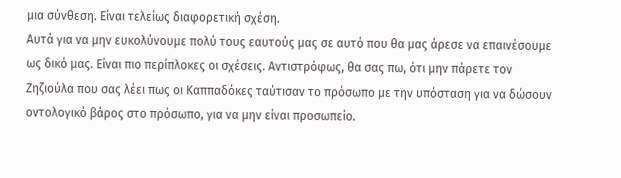μια σύνθεση. Είναι τελείως διαφορετική σχέση.
Αυτά για να μην ευκολύνουμε πολύ τους εαυτούς μας σε αυτό που θα μας άρεσε να επαινέσουμε ως δικό μας. Είναι πιο περίπλοκες οι σχέσεις. Αντιστρόφως, θα σας πω, ότι μην πάρετε τον Ζηζιούλα που σας λέει πως οι Καππαδόκες ταύτισαν το πρόσωπο με την υπόσταση για να δώσουν οντολογικό βάρος στο πρόσωπο, για να μην είναι προσωπείο.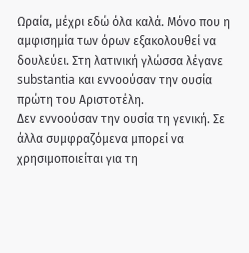Ωραία, μέχρι εδώ όλα καλά. Μόνο που η αμφισημία των όρων εξακολουθεί να δουλεύει. Στη λατινική γλώσσα λέγανε substantia και εννοούσαν την ουσία πρώτη του Αριστοτέλη.
Δεν εννοούσαν την ουσία τη γενική. Σε άλλα συμφραζόμενα μπορεί να χρησιμοποιείται για τη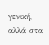γενική, αλλά στα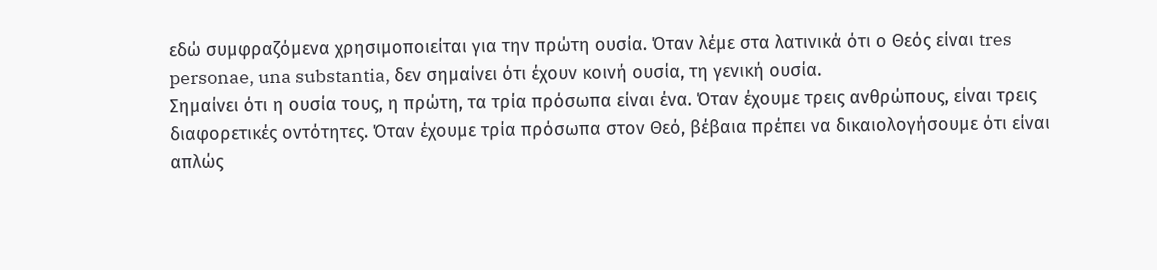εδώ συμφραζόμενα χρησιμοποιείται για την πρώτη ουσία. Όταν λέμε στα λατινικά ότι ο Θεός είναι tres personae, una substantia, δεν σημαίνει ότι έχουν κοινή ουσία, τη γενική ουσία.
Σημαίνει ότι η ουσία τους, η πρώτη, τα τρία πρόσωπα είναι ένα. Όταν έχουμε τρεις ανθρώπους, είναι τρεις διαφορετικές οντότητες. Όταν έχουμε τρία πρόσωπα στον Θεό, βέβαια πρέπει να δικαιολογήσουμε ότι είναι απλώς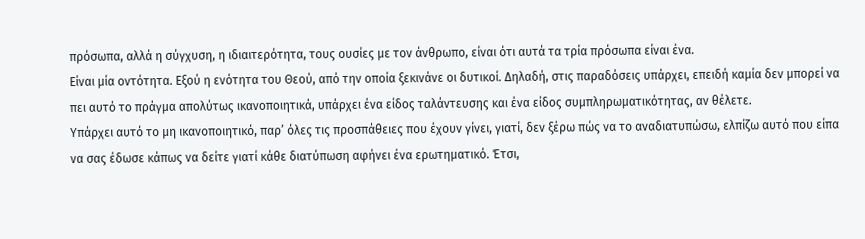πρόσωπα, αλλά η σύγχυση, η ιδιαιτερότητα, τους ουσίες με τον άνθρωπο, είναι ότι αυτά τα τρία πρόσωπα είναι ένα.
Είναι μία οντότητα. Εξού η ενότητα του Θεού, από την οποία ξεκινάνε οι δυτικοί. Δηλαδή, στις παραδόσεις υπάρχει, επειδή καμία δεν μπορεί να πει αυτό το πράγμα απολύτως ικανοποιητικά, υπάρχει ένα είδος ταλάντευσης και ένα είδος συμπληρωματικότητας, αν θέλετε.
Υπάρχει αυτό το μη ικανοποιητικό, παρ’ όλες τις προσπάθειες που έχουν γίνει, γιατί, δεν ξέρω πώς να το αναδιατυπώσω, ελπίζω αυτό που είπα να σας έδωσε κάπως να δείτε γιατί κάθε διατύπωση αφήνει ένα ερωτηματικό. Έτσι,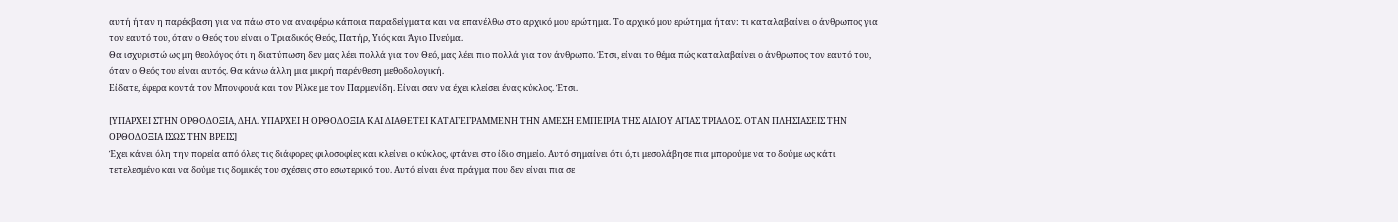αυτή ήταν η παρέκβαση για να πάω στο να αναφέρω κάποια παραδείγματα και να επανέλθω στο αρχικό μου ερώτημα. Το αρχικό μου ερώτημα ήταν: τι καταλαβαίνει ο άνθρωπος για τον εαυτό του, όταν ο Θεός του είναι ο Τριαδικός Θεός, Πατήρ, Υιός και Άγιο Πνεύμα.
Θα ισχυριστώ ως μη θεολόγος ότι η διατύπωση δεν μας λέει πολλά για τον Θεό, μας λέει πιο πολλά για τον άνθρωπο. Έτσι, είναι το θέμα πώς καταλαβαίνει ο άνθρωπος τον εαυτό του, όταν ο Θεός του είναι αυτός. Θα κάνω άλλη μια μικρή παρένθεση μεθοδολογική.
Είδατε, έφερα κοντά τον Μπονφουά και τον Ρίλκε με τον Παρμενίδη. Είναι σαν να έχει κλείσει ένας κύκλος. Έτσι.

[ΥΠΑΡΧΕΙ ΣΤΗΝ ΟΡΘΟΔΟΞΙΑ, ΔΗΛ. ΥΠΑΡΧΕΙ Η ΟΡΘΟΔΟΞΙΑ ΚΑΙ ΔΙΑΘΕΤΕΙ ΚΑΤΑΓΕΓΡΑΜΜΕΝΗ ΤΗΝ ΑΜΕΣΗ ΕΜΠΕΙΡΙΑ ΤΗΣ ΑΙΔΙΟΥ ΑΓΙΑΣ ΤΡΙΑΔΟΣ. ΟΤΑΝ ΠΛΗΣΙΑΣΕΙΣ ΤΗΝ ΟΡΘΟΔΟΞΙΑ ΙΣΩΣ ΤΗΝ ΒΡΕΙΣ]
Έχει κάνει όλη την πορεία από όλες τις διάφορες φιλοσοφίες και κλείνει ο κύκλος, φτάνει στο ίδιο σημείο. Αυτό σημαίνει ότι ό,τι μεσολάβησε πια μπορούμε να το δούμε ως κάτι τετελεσμένο και να δούμε τις δομικές του σχέσεις στο εσωτερικό του. Αυτό είναι ένα πράγμα που δεν είναι πια σε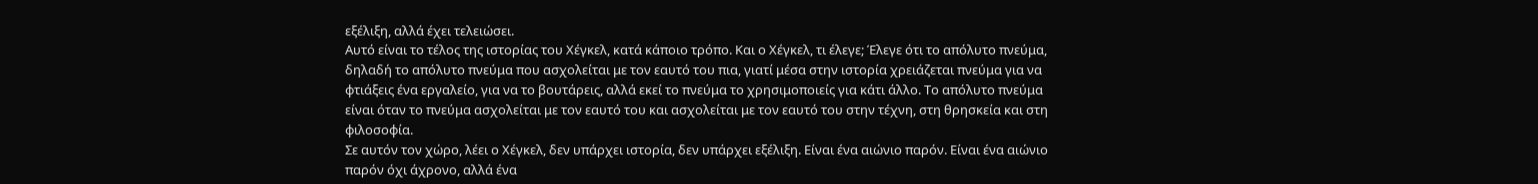εξέλιξη, αλλά έχει τελειώσει.
Αυτό είναι το τέλος της ιστορίας του Χέγκελ, κατά κάποιο τρόπο. Και ο Χέγκελ, τι έλεγε; Έλεγε ότι το απόλυτο πνεύμα, δηλαδή το απόλυτο πνεύμα που ασχολείται με τον εαυτό του πια, γιατί μέσα στην ιστορία χρειάζεται πνεύμα για να φτιάξεις ένα εργαλείο, για να το βουτάρεις, αλλά εκεί το πνεύμα το χρησιμοποιείς για κάτι άλλο. Το απόλυτο πνεύμα είναι όταν το πνεύμα ασχολείται με τον εαυτό του και ασχολείται με τον εαυτό του στην τέχνη, στη θρησκεία και στη φιλοσοφία.
Σε αυτόν τον χώρο, λέει ο Χέγκελ, δεν υπάρχει ιστορία, δεν υπάρχει εξέλιξη. Είναι ένα αιώνιο παρόν. Είναι ένα αιώνιο παρόν όχι άχρονο, αλλά ένα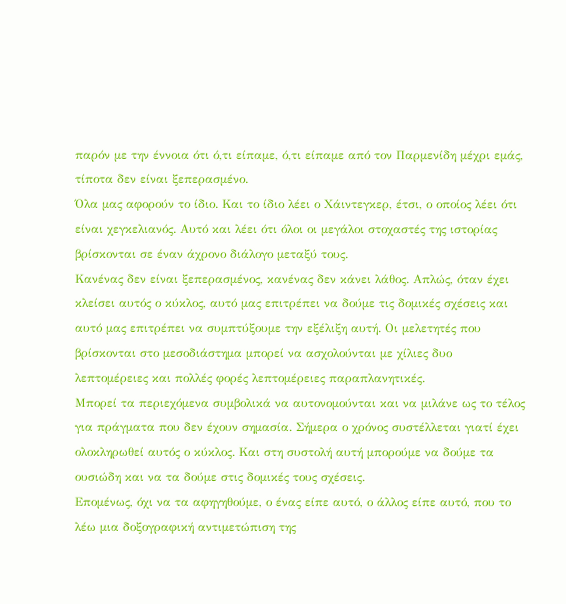παρόν με την έννοια ότι ό,τι είπαμε, ό,τι είπαμε από τον Παρμενίδη μέχρι εμάς, τίποτα δεν είναι ξεπερασμένο.
Όλα μας αφορούν το ίδιο. Και το ίδιο λέει ο Χάιντεγκερ, έτσι, ο οποίος λέει ότι είναι χεγκελιανός. Αυτό και λέει ότι όλοι οι μεγάλοι στοχαστές της ιστορίας βρίσκονται σε έναν άχρονο διάλογο μεταξύ τους.
Κανένας δεν είναι ξεπερασμένος, κανένας δεν κάνει λάθος. Απλώς, όταν έχει κλείσει αυτός ο κύκλος, αυτό μας επιτρέπει να δούμε τις δομικές σχέσεις και αυτό μας επιτρέπει να συμπτύξουμε την εξέλιξη αυτή. Οι μελετητές που βρίσκονται στο μεσοδιάστημα μπορεί να ασχολούνται με χίλιες δυο λεπτομέρειες και πολλές φορές λεπτομέρειες παραπλανητικές.
Μπορεί τα περιεχόμενα συμβολικά να αυτονομούνται και να μιλάνε ως το τέλος για πράγματα που δεν έχουν σημασία. Σήμερα ο χρόνος συστέλλεται γιατί έχει ολοκληρωθεί αυτός ο κύκλος. Και στη συστολή αυτή μπορούμε να δούμε τα ουσιώδη και να τα δούμε στις δομικές τους σχέσεις.
Επομένως, όχι να τα αφηγηθούμε, ο ένας είπε αυτό, ο άλλος είπε αυτό, που το λέω μια δοξογραφική αντιμετώπιση της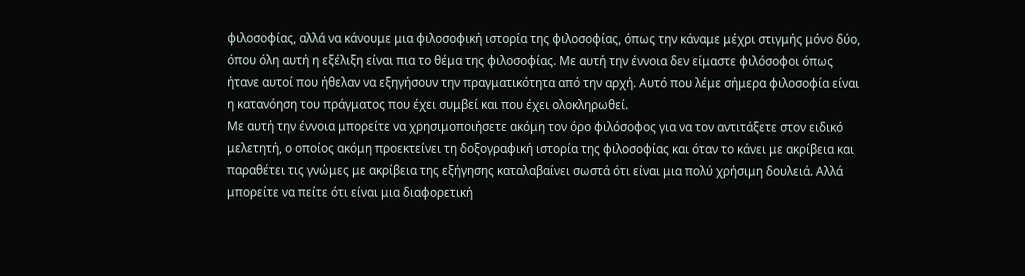φιλοσοφίας, αλλά να κάνουμε μια φιλοσοφική ιστορία της φιλοσοφίας, όπως την κάναμε μέχρι στιγμής μόνο δύο, όπου όλη αυτή η εξέλιξη είναι πια το θέμα της φιλοσοφίας. Με αυτή την έννοια δεν είμαστε φιλόσοφοι όπως ήτανε αυτοί που ήθελαν να εξηγήσουν την πραγματικότητα από την αρχή. Αυτό που λέμε σήμερα φιλοσοφία είναι η κατανόηση του πράγματος που έχει συμβεί και που έχει ολοκληρωθεί.
Με αυτή την έννοια μπορείτε να χρησιμοποιήσετε ακόμη τον όρο φιλόσοφος για να τον αντιτάξετε στον ειδικό μελετητή, ο οποίος ακόμη προεκτείνει τη δοξογραφική ιστορία της φιλοσοφίας και όταν το κάνει με ακρίβεια και παραθέτει τις γνώμες με ακρίβεια της εξήγησης καταλαβαίνει σωστά ότι είναι μια πολύ χρήσιμη δουλειά. Αλλά μπορείτε να πείτε ότι είναι μια διαφορετική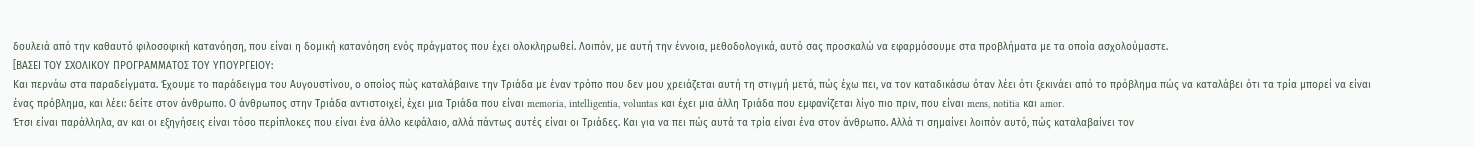δουλειά από την καθαυτό φιλοσοφική κατανόηση, που είναι η δομική κατανόηση ενός πράγματος που έχει ολοκληρωθεί. Λοιπόν, με αυτή την έννοια, μεθοδολογικά, αυτό σας προσκαλώ να εφαρμόσουμε στα προβλήματα με τα οποία ασχολούμαστε.
[ΒΑΣΕΙ ΤΟΥ ΣΧΟΛΙΚΟΥ ΠΡΟΓΡΑΜΜΑΤΟΣ ΤΟΥ ΥΠΟΥΡΓEΙΟΥ:
Και περνάω στα παραδείγματα. Έχουμε το παράδειγμα του Αυγουστίνου, ο οποίος πώς καταλάβαινε την Τριάδα με έναν τρόπο που δεν μου χρειάζεται αυτή τη στιγμή μετά, πώς έχω πει, να τον καταδικάσω όταν λέει ότι ξεκινάει από το πρόβλημα πώς να καταλάβει ότι τα τρία μπορεί να είναι ένας πρόβλημα, και λέει: δείτε στον άνθρωπο. Ο άνθρωπος στην Τριάδα αντιστοιχεί, έχει μια Τριάδα που είναι memoria, intelligentia, voluntas και έχει μια άλλη Τριάδα που εμφανίζεται λίγο πιο πριν, που είναι mens, notitia και amor.
Έτσι είναι παράλληλα, αν και οι εξηγήσεις είναι τόσο περίπλοκες που είναι ένα άλλο κεφάλαιο, αλλά πάντως αυτές είναι οι Τριάδες. Και για να πει πώς αυτά τα τρία είναι ένα στον άνθρωπο. Αλλά τι σημαίνει λοιπόν αυτό, πώς καταλαβαίνει τον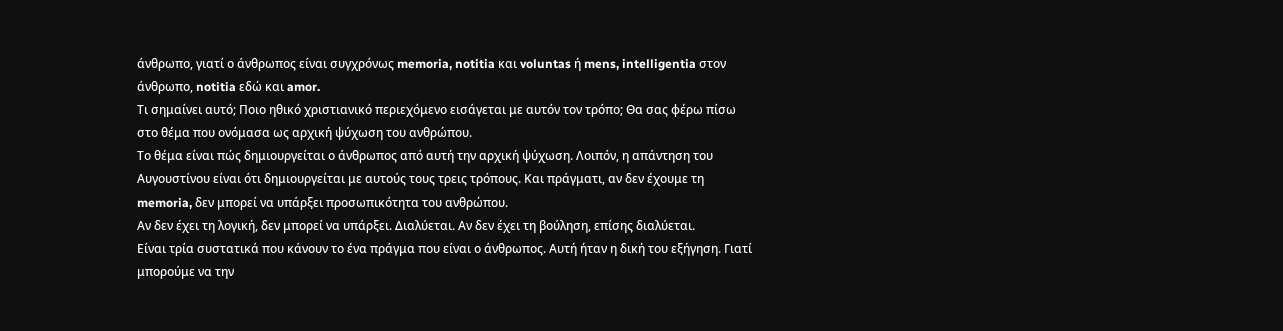άνθρωπο, γιατί ο άνθρωπος είναι συγχρόνως memoria, notitia και voluntas ή mens, intelligentia στον άνθρωπο, notitia εδώ και amor.
Τι σημαίνει αυτό; Ποιο ηθικό χριστιανικό περιεχόμενο εισάγεται με αυτόν τον τρόπο; Θα σας φέρω πίσω στο θέμα που ονόμασα ως αρχική ψύχωση του ανθρώπου.
Το θέμα είναι πώς δημιουργείται ο άνθρωπος από αυτή την αρχική ψύχωση. Λοιπόν, η απάντηση του Αυγουστίνου είναι ότι δημιουργείται με αυτούς τους τρεις τρόπους. Και πράγματι, αν δεν έχουμε τη memoria, δεν μπορεί να υπάρξει προσωπικότητα του ανθρώπου.
Αν δεν έχει τη λογική, δεν μπορεί να υπάρξει. Διαλύεται. Αν δεν έχει τη βούληση, επίσης διαλύεται.
Είναι τρία συστατικά που κάνουν το ένα πράγμα που είναι ο άνθρωπος. Αυτή ήταν η δική του εξήγηση. Γιατί μπορούμε να την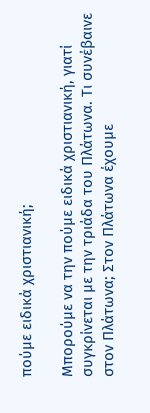πούμε ειδικά χριστιανική;

Μπορούμε να την πούμε ειδικά χριστιανική, γιατί συγκρίνεται με την τριάδα του Πλάτωνα. Τι συνέβαινε στον Πλάτωνα; Στον Πλάτωνα έχουμε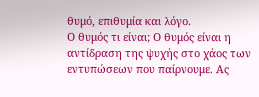θυμό, επιθυμία και λόγο.
Ο θυμός τι είναι; Ο θυμός είναι η αντίδραση της ψυχής στο χάος των εντυπώσεων που παίρνουμε. Ας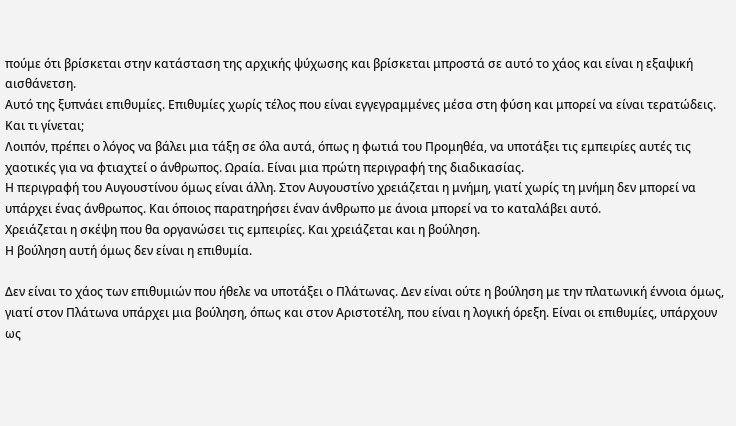πούμε ότι βρίσκεται στην κατάσταση της αρχικής ψύχωσης και βρίσκεται μπροστά σε αυτό το χάος και είναι η εξαψική αισθάνετση.
Αυτό της ξυπνάει επιθυμίες. Επιθυμίες χωρίς τέλος που είναι εγγεγραμμένες μέσα στη φύση και μπορεί να είναι τερατώδεις. Και τι γίνεται;
Λοιπόν, πρέπει ο λόγος να βάλει μια τάξη σε όλα αυτά, όπως η φωτιά του Προμηθέα, να υποτάξει τις εμπειρίες αυτές τις χαοτικές για να φτιαχτεί ο άνθρωπος. Ωραία. Είναι μια πρώτη περιγραφή της διαδικασίας.
Η περιγραφή του Αυγουστίνου όμως είναι άλλη. Στον Αυγουστίνο χρειάζεται η μνήμη, γιατί χωρίς τη μνήμη δεν μπορεί να υπάρχει ένας άνθρωπος. Και όποιος παρατηρήσει έναν άνθρωπο με άνοια μπορεί να το καταλάβει αυτό.
Χρειάζεται η σκέψη που θα οργανώσει τις εμπειρίες. Και χρειάζεται και η βούληση.
Η βούληση αυτή όμως δεν είναι η επιθυμία.

Δεν είναι το χάος των επιθυμιών που ήθελε να υποτάξει ο Πλάτωνας. Δεν είναι ούτε η βούληση με την πλατωνική έννοια όμως, γιατί στον Πλάτωνα υπάρχει μια βούληση, όπως και στον Αριστοτέλη, που είναι η λογική όρεξη. Είναι οι επιθυμίες, υπάρχουν ως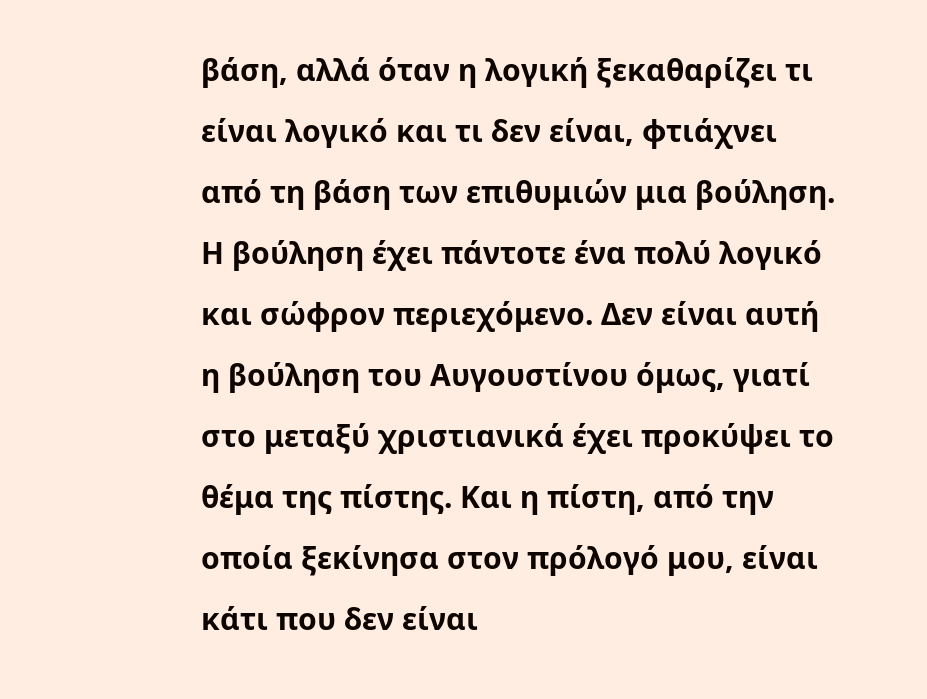βάση, αλλά όταν η λογική ξεκαθαρίζει τι είναι λογικό και τι δεν είναι, φτιάχνει από τη βάση των επιθυμιών μια βούληση.
Η βούληση έχει πάντοτε ένα πολύ λογικό και σώφρον περιεχόμενο. Δεν είναι αυτή η βούληση του Αυγουστίνου όμως, γιατί στο μεταξύ χριστιανικά έχει προκύψει το θέμα της πίστης. Και η πίστη, από την οποία ξεκίνησα στον πρόλογό μου, είναι κάτι που δεν είναι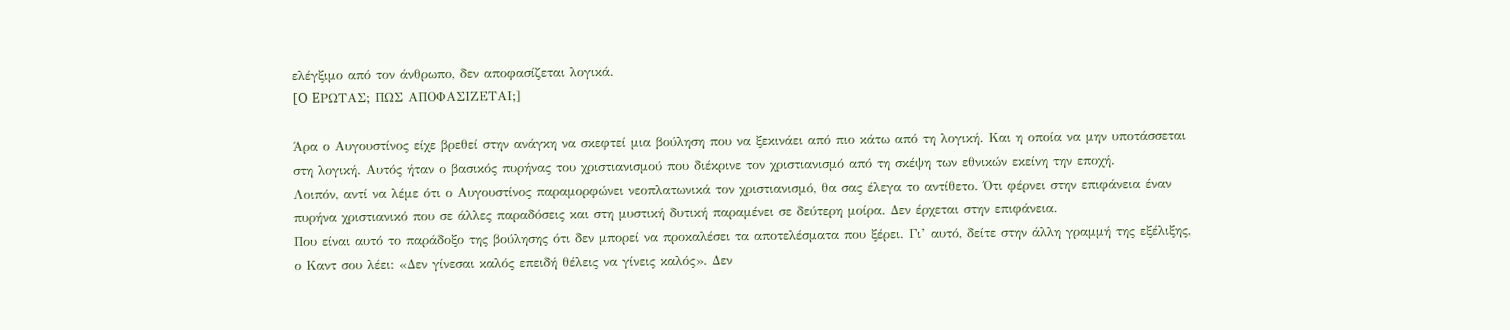ελέγξιμο από τον άνθρωπο, δεν αποφασίζεται λογικά.
[O EΡΩΤΑΣ; ΠΩΣ ΑΠΟΦΑΣΙΖΕΤΑΙ;]

Άρα ο Αυγουστίνος είχε βρεθεί στην ανάγκη να σκεφτεί μια βούληση που να ξεκινάει από πιο κάτω από τη λογική. Και η οποία να μην υποτάσσεται στη λογική. Αυτός ήταν ο βασικός πυρήνας του χριστιανισμού που διέκρινε τον χριστιανισμό από τη σκέψη των εθνικών εκείνη την εποχή.
Λοιπόν, αντί να λέμε ότι ο Αυγουστίνος παραμορφώνει νεοπλατωνικά τον χριστιανισμό, θα σας έλεγα το αντίθετο. Ότι φέρνει στην επιφάνεια έναν πυρήνα χριστιανικό που σε άλλες παραδόσεις και στη μυστική δυτική παραμένει σε δεύτερη μοίρα. Δεν έρχεται στην επιφάνεια.
Που είναι αυτό το παράδοξο της βούλησης ότι δεν μπορεί να προκαλέσει τα αποτελέσματα που ξέρει. Γι’ αυτό, δείτε στην άλλη γραμμή της εξέλιξης, ο Καντ σου λέει: «Δεν γίνεσαι καλός επειδή θέλεις να γίνεις καλός». Δεν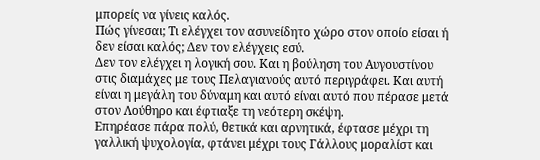μπορείς να γίνεις καλός.
Πώς γίνεσαι; Τι ελέγχει τον ασυνείδητο χώρο στον οποίο είσαι ή δεν είσαι καλός; Δεν τον ελέγχεις εσύ.
Δεν τον ελέγχει η λογική σου. Και η βούληση του Αυγουστίνου στις διαμάχες με τους Πελαγιανούς αυτό περιγράφει. Και αυτή είναι η μεγάλη του δύναμη και αυτό είναι αυτό που πέρασε μετά στον Λούθηρο και έφτιαξε τη νεότερη σκέψη.
Επηρέασε πάρα πολύ, θετικά και αρνητικά, έφτασε μέχρι τη γαλλική ψυχολογία, φτάνει μέχρι τους Γάλλους μοραλίστ και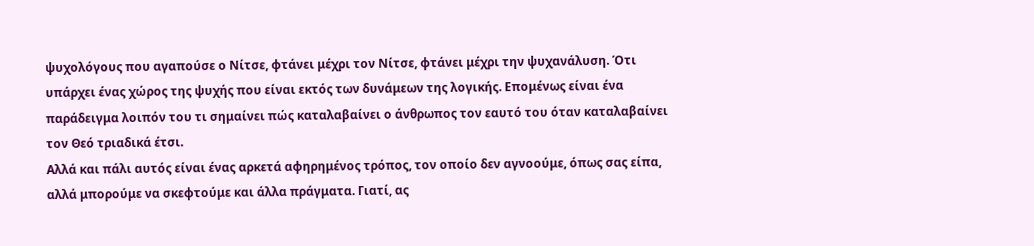ψυχολόγους που αγαπούσε ο Νίτσε, φτάνει μέχρι τον Νίτσε, φτάνει μέχρι την ψυχανάλυση. Ότι υπάρχει ένας χώρος της ψυχής που είναι εκτός των δυνάμεων της λογικής. Επομένως είναι ένα παράδειγμα λοιπόν του τι σημαίνει πώς καταλαβαίνει ο άνθρωπος τον εαυτό του όταν καταλαβαίνει τον Θεό τριαδικά έτσι.
Αλλά και πάλι αυτός είναι ένας αρκετά αφηρημένος τρόπος, τον οποίο δεν αγνοούμε, όπως σας είπα, αλλά μπορούμε να σκεφτούμε και άλλα πράγματα. Γιατί, ας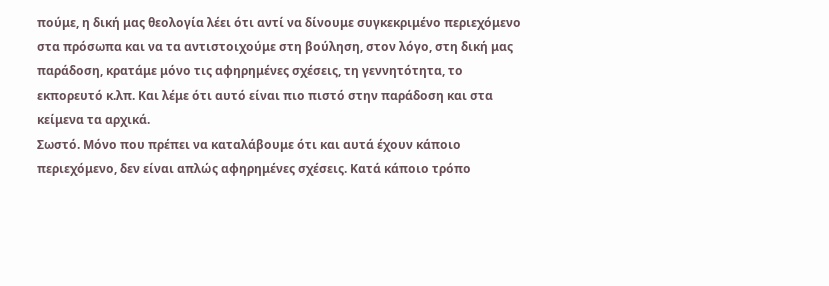πούμε, η δική μας θεολογία λέει ότι αντί να δίνουμε συγκεκριμένο περιεχόμενο στα πρόσωπα και να τα αντιστοιχούμε στη βούληση, στον λόγο, στη δική μας παράδοση, κρατάμε μόνο τις αφηρημένες σχέσεις, τη γεννητότητα, το εκπορευτό κ.λπ. Και λέμε ότι αυτό είναι πιο πιστό στην παράδοση και στα κείμενα τα αρχικά.
Σωστό. Μόνο που πρέπει να καταλάβουμε ότι και αυτά έχουν κάποιο περιεχόμενο, δεν είναι απλώς αφηρημένες σχέσεις. Κατά κάποιο τρόπο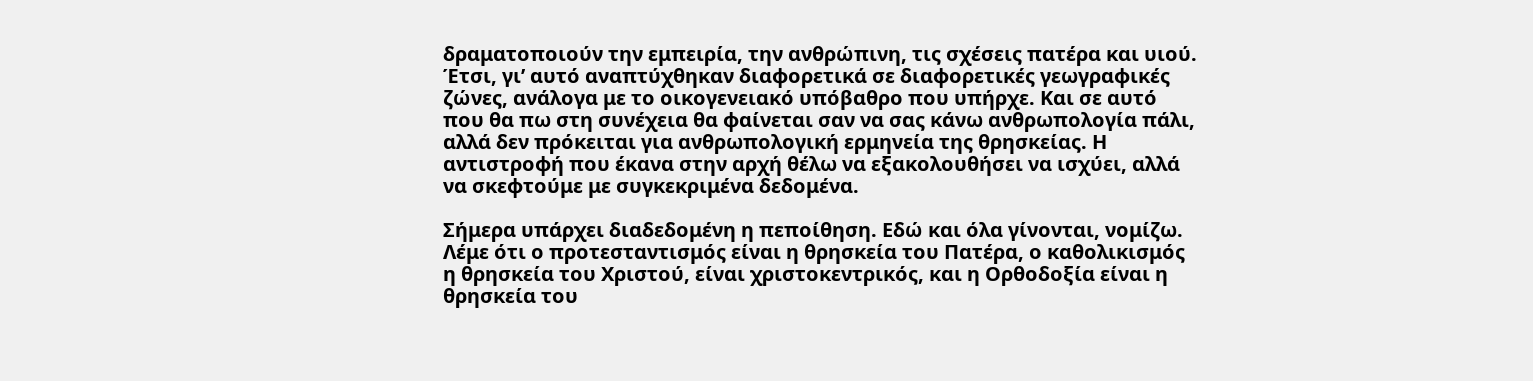δραματοποιούν την εμπειρία, την ανθρώπινη, τις σχέσεις πατέρα και υιού.
Έτσι, γι’ αυτό αναπτύχθηκαν διαφορετικά σε διαφορετικές γεωγραφικές ζώνες, ανάλογα με το οικογενειακό υπόβαθρο που υπήρχε. Και σε αυτό που θα πω στη συνέχεια θα φαίνεται σαν να σας κάνω ανθρωπολογία πάλι, αλλά δεν πρόκειται για ανθρωπολογική ερμηνεία της θρησκείας. Η αντιστροφή που έκανα στην αρχή θέλω να εξακολουθήσει να ισχύει, αλλά να σκεφτούμε με συγκεκριμένα δεδομένα.

Σήμερα υπάρχει διαδεδομένη η πεποίθηση. Εδώ και όλα γίνονται, νομίζω. Λέμε ότι ο προτεσταντισμός είναι η θρησκεία του Πατέρα, ο καθολικισμός η θρησκεία του Χριστού, είναι χριστοκεντρικός, και η Ορθοδοξία είναι η θρησκεία του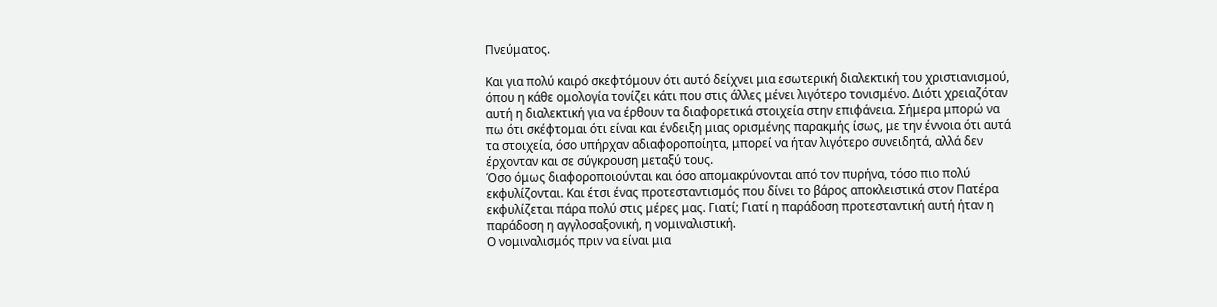Πνεύματος.

Και για πολύ καιρό σκεφτόμουν ότι αυτό δείχνει μια εσωτερική διαλεκτική του χριστιανισμού, όπου η κάθε ομολογία τονίζει κάτι που στις άλλες μένει λιγότερο τονισμένο. Διότι χρειαζόταν αυτή η διαλεκτική για να έρθουν τα διαφορετικά στοιχεία στην επιφάνεια. Σήμερα μπορώ να πω ότι σκέφτομαι ότι είναι και ένδειξη μιας ορισμένης παρακμής ίσως, με την έννοια ότι αυτά τα στοιχεία, όσο υπήρχαν αδιαφοροποίητα, μπορεί να ήταν λιγότερο συνειδητά, αλλά δεν έρχονταν και σε σύγκρουση μεταξύ τους.
Όσο όμως διαφοροποιούνται και όσο απομακρύνονται από τον πυρήνα, τόσο πιο πολύ εκφυλίζονται. Και έτσι ένας προτεσταντισμός που δίνει το βάρος αποκλειστικά στον Πατέρα εκφυλίζεται πάρα πολύ στις μέρες μας. Γιατί; Γιατί η παράδοση προτεσταντική αυτή ήταν η παράδοση η αγγλοσαξονική, η νομιναλιστική.
Ο νομιναλισμός πριν να είναι μια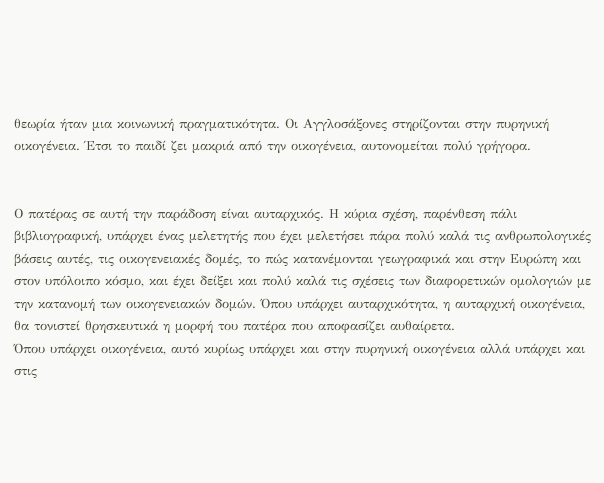θεωρία ήταν μια κοινωνική πραγματικότητα. Οι Αγγλοσάξονες στηρίζονται στην πυρηνική οικογένεια. Έτσι το παιδί ζει μακριά από την οικογένεια, αυτονομείται πολύ γρήγορα.


Ο πατέρας σε αυτή την παράδοση είναι αυταρχικός. Η κύρια σχέση, παρένθεση πάλι βιβλιογραφική, υπάρχει ένας μελετητής που έχει μελετήσει πάρα πολύ καλά τις ανθρωπολογικές βάσεις αυτές, τις οικογενειακές δομές, το πώς κατανέμονται γεωγραφικά και στην Ευρώπη και στον υπόλοιπο κόσμο, και έχει δείξει και πολύ καλά τις σχέσεις των διαφορετικών ομολογιών με την κατανομή των οικογενειακών δομών. Όπου υπάρχει αυταρχικότητα, η αυταρχική οικογένεια, θα τονιστεί θρησκευτικά η μορφή του πατέρα που αποφασίζει αυθαίρετα.
Όπου υπάρχει οικογένεια, αυτό κυρίως υπάρχει και στην πυρηνική οικογένεια αλλά υπάρχει και στις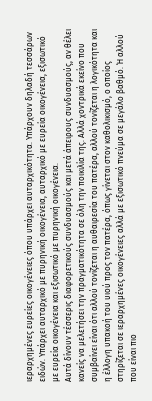ιεραρχημένες ευρείες οικογένειες όπου υπάρχει αυταρχικότητα. Υπάρχουν δηλαδή τεσσάρων ειδών. Υπάρχει αυταρχικό με πυρηνική οικογένεια, αυταρχικό με ευρεία οικογένεια, εξισωτικό με ευρεία οικογένεια και εξισωτικό με πυρηνική οικογένεια.
Αυτά δίνουν τέσσερις διαφορετικούς συνδυασμούς και μετά άπειρους συνδυασμούς, αν θέλει κανείς να μελετήσει την πραγματικότητα σε όλη την ποικιλία της. Αλλά χοντρικά εκείνο που συμβαίνει είναι ότι αλλού τονίζεται η αυθαιρεσία του πατέρα, αλλού τονίζεται η λογικότητα και η έλλογη υπακοή του υιού προς τον πατέρα, όπως γίνεται στον καθολικισμό, ο οποίος στηρίζεται σε ιεραρχημένες οικογένειες αλλά με εξισωτικό πνεύμα σε μεγάλο βαθμό. Ή αλλού που είναι πιο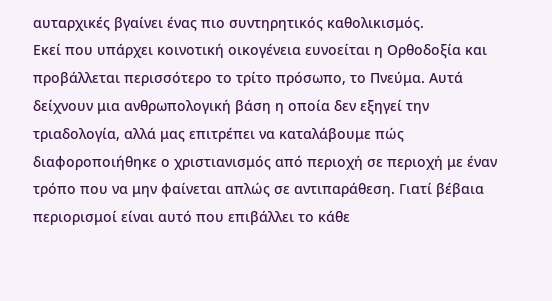αυταρχικές βγαίνει ένας πιο συντηρητικός καθολικισμός.
Εκεί που υπάρχει κοινοτική οικογένεια ευνοείται η Ορθοδοξία και προβάλλεται περισσότερο το τρίτο πρόσωπο, το Πνεύμα. Αυτά δείχνουν μια ανθρωπολογική βάση η οποία δεν εξηγεί την τριαδολογία, αλλά μας επιτρέπει να καταλάβουμε πώς διαφοροποιήθηκε ο χριστιανισμός από περιοχή σε περιοχή με έναν τρόπο που να μην φαίνεται απλώς σε αντιπαράθεση. Γιατί βέβαια περιορισμοί είναι αυτό που επιβάλλει το κάθε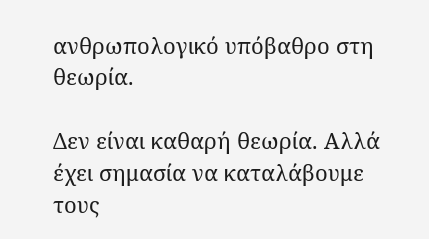ανθρωπολογικό υπόβαθρο στη θεωρία.

Δεν είναι καθαρή θεωρία. Αλλά έχει σημασία να καταλάβουμε τους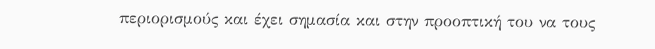περιορισμούς και έχει σημασία και στην προοπτική του να τους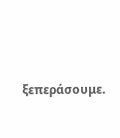ξεπεράσουμε.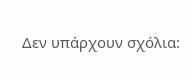Δεν υπάρχουν σχόλια: